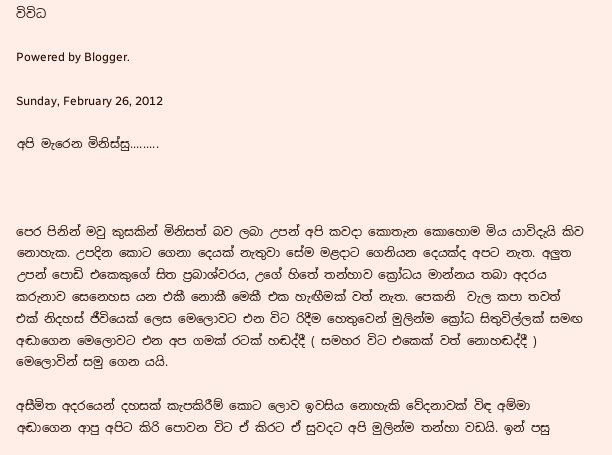විවිධ

Powered by Blogger.

Sunday, February 26, 2012

අපි මැරෙන මිනිස්සු.........



පෙර පිනින් මවු කුසකින් මිනිසත් බව ලබා උපන් අපි කවදා කොතැන කොහොම මිය යාවිදැයි කිව නොහැක. උපදින කොට ගෙනා දෙයක් නැතුවා සේම මළදාට ගෙනියන දෙයක්ද අපට නැත. අලුත උපන් පොඩි එකෙකුගේ සිත ප්‍රබාශ්වරය, උගේ හිතේ තන්හාව ක්‍රෝධය මාන්නය තබා අදරය කරුනාව සෙනෙහස යන එකී නොකී මෙකී එක හැඟීමක් වත් නැත. පෙකනි  වැල කපා තවත් එක් නිදහස් ජීවියෙක් ලෙස මෙලොවට එන විට රිදීම හෙතුවෙන් මුලින්ම ක්‍රෝධ සිතුවිල්ලක් සමඟ අඬාගෙන මෙලොවට එන අප ගමක් රටක් හඬද්දී ( සමහර විට එකෙක් වත් නොහඬද්දී ) මෙලොවින් සමු ගෙන යයි.

අසීමිත අදරයෙන් දහසක් කැපකිරීම් කොට ලොව ඉවසිය නොහැකි වේදනාවක් විඳ අම්මා අඬාගෙන ආපු අපිට කිරි පොවන විට ඒ කිරට ඒ සුවදට අපි මුලින්ම තන්හා වඩයි. ඉන් පසු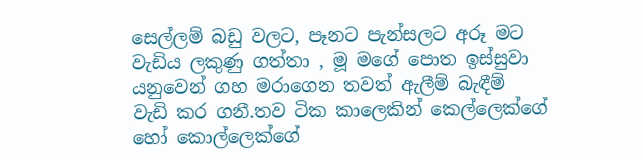සෙල්ලම් බඩු වලට, පෑනට පැන්සලට අරූ මට වැඩිය ලකුණු ගත්තා , මූ මගේ පොත ඉස්සුවා යනුවෙන් ගහ මරාගෙන තවත් ඇලීම් බැඳීම් වැඩි කර ගනී.තව ටික කාලෙකින් කෙල්ලෙක්ගේ හෝ කොල්ලෙක්ගේ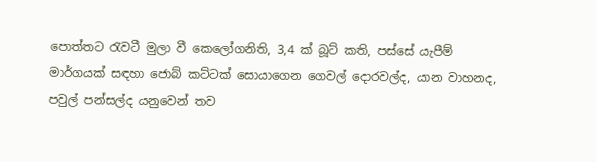පොත්තට රැවටී මුලා වී කෙලෝගනිති, 3,4 ක් බූට් කති, පස්සේ යැපීම් මාර්ගයක් සඳහා ජොබ් කට්ටක් සොයාගෙන ගෙවල් දොරවල්ද, යාන වාහනද, පවුල් පන්සල්ද යනුවෙන් තව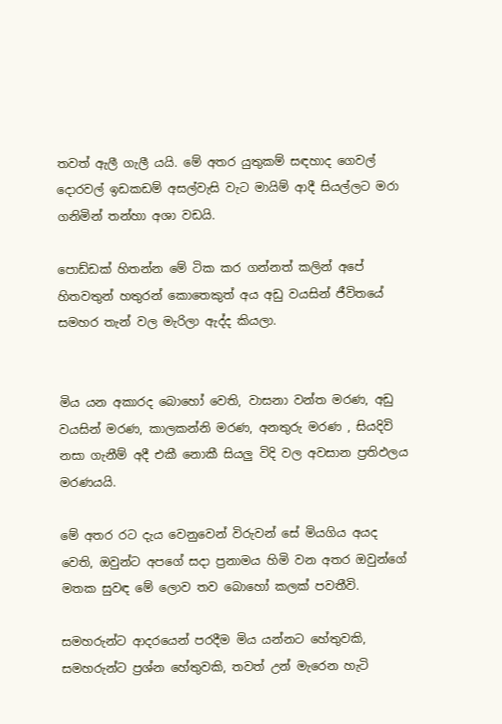තවත් ඇලී ගැලී යයි. මේ අතර යුතුකම් සඳහාද ගෙවල් දොරවල් ඉඩකඩම් අසල්වැසි වැට මායිම් ආදී සියල්ලට මරා ගනිමින් තන්හා අශා වඩයි.

පොඩ්ඩක් හිතන්න මේ ටික කර ගන්නත් කලින් අපේ හිතවතුන් හතුරන් කොතෙකුත් අය අඩු වයසින් ජීවිතයේ සමහර තැන් වල මැරිලා ඇද්ද කියලා.


මිය යන අකාරද බොහෝ වෙති, වාසනා වන්ත මරණ, අඩු වයසින් මරණ, කාලකන්නි මරණ, අනතුරු මරණ , සියදිවි නසා ගැනීම් අදී එකී නොකී සියලු විදි වල අවසාන ප්‍රතිඵලය මරණයයි.

මේ අතර රට දැය වෙනුවෙන් විරුවන් සේ මියගිය අයද වෙති, ඔවුන්ට අපගේ සදා ප්‍රනාමය හිමි වන අතර ඔවුන්ගේ මතක සුවඳ මේ ලොව තව බොහෝ කලක් පවතීවි.

සමහරුන්ට ආදරයෙන් පරදීම මිය යන්නට හේතුවකි, සමහරුන්ට ප්‍රශ්න හේතුවකි, තවත් උන් මැරෙන හැටි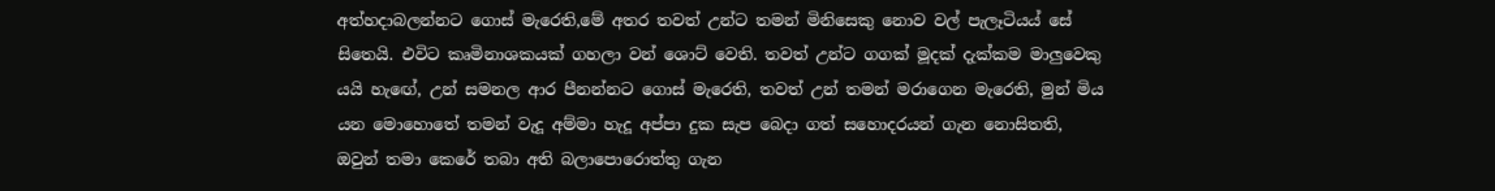අත්හදාබලන්නට ගොස් මැරෙති,මේ අතර තවත් උන්ට තමන් මිනිසෙකු නොව වල් පැලෑටියය් සේ සිතෙයි. එවිට කෘමිනාශකයක් ගහලා වන් ශොට් වෙති. තවත් උන්ට ගගක් මූදක් දැක්කම මාලුවෙකු යයි හැඟේ, උන් සමනල ආර පීනන්නට ගොස් මැරෙති, තවත් උන් තමන් මරාගෙන මැරෙති, මුන් මිය යන මොහොතේ තමන් වැදූ අම්මා හැදූ අප්පා දුක සැප බෙදා ගත් සහොදරයන් ගැන නොසිතති, ඔවුන් තමා කෙරේ තබා අති බලාපොරොත්තු ගැන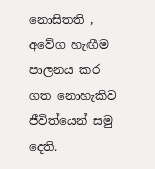නොසිතති , අවේග හැඟීම පාලනය කර ගත නොහැකිව ජීවිත්යෙන් සමු දෙති.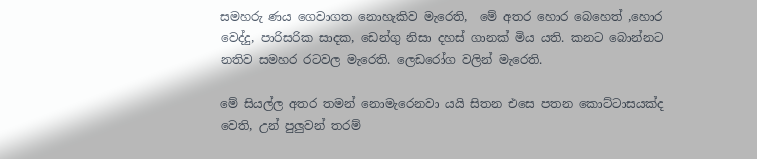සමහරු ණය ගෙවාගත නොහැකිව මැරෙති,  මේ අතර හොර බෙහෙත් ,හොර වෙද්දු, පාරිසරික සාදක, ඩෙන්ගු නිසා දහස් ගානක් මිය යති. කනට බොන්නට නතිව සමහර රටවල මැරෙති. ලෙඩරෝග වලින් මැරෙති.

මේ සියල්ල අතර තමන් නොමැරෙනවා යයි සිතන එසෙ පතන කොට්ටාසයක්ද වෙති, උන් පුලුවන් තරම්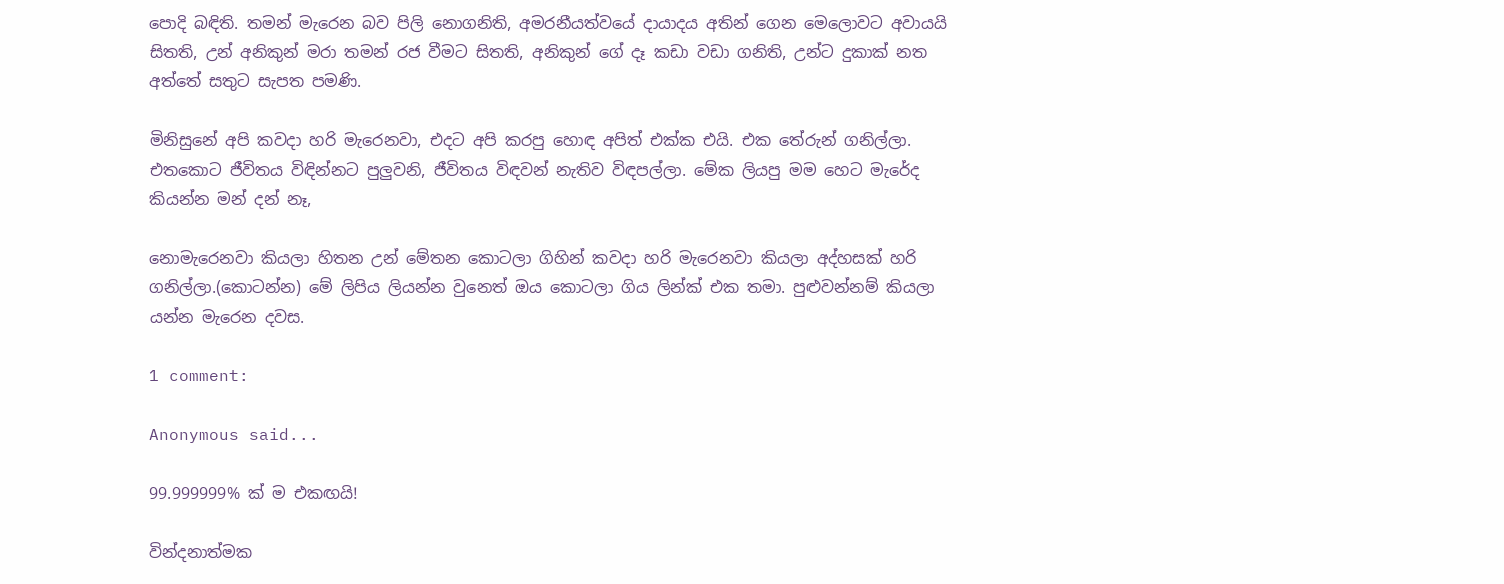පොදි බඳිති. තමන් මැරෙන බව පිලි නොගනිති, අමරනීයත්වයේ දායාදය අතින් ගෙන මෙලොවට අවායයි සිතති, උන් අනිකුන් මරා තමන් රජ වීමට සිතති, අනිකුන් ගේ දෑ කඩා වඩා ගනිති, උන්ට දුකාක් නත අත්තේ සතුට සැපත පමණි.

මිනිසුනේ අපි කවදා හරි මැරෙනවා, එදට අපි කරපු හොඳ අපිත් එක්ක එයි. එක තේරුන් ගනිල්ලා. එතකොට ජීවිතය විඳින්නට පුලුවනි, ජීවිතය විඳවන් නැතිව විඳපල්ලා. මේක ලියපු මම හෙට මැරේද කියන්න මන් දන් නෑ,

නොමැරෙනවා කියලා හිතන උන් මේතන කොටලා ගිහින් කවදා හරි මැරෙනවා කියලා අද්හසක් හරි ගනිල්ලා.(කොටන්න) මේ ලිපිය ලියන්න වුනෙත් ඔය කොටලා ගිය ලින්ක් එක තමා. පුළුවන්නම් කියලා යන්න මැරෙන දවස.

1 comment:

Anonymous said...

99.999999% ක් ම එකඟයි!

වින්දනාත්මක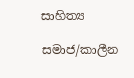සාහිත්‍ය

සමාජ/කාලීන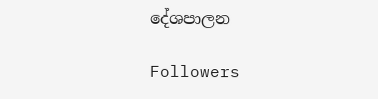දේශපාලන

Followers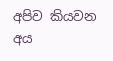අපිව කියවන අය